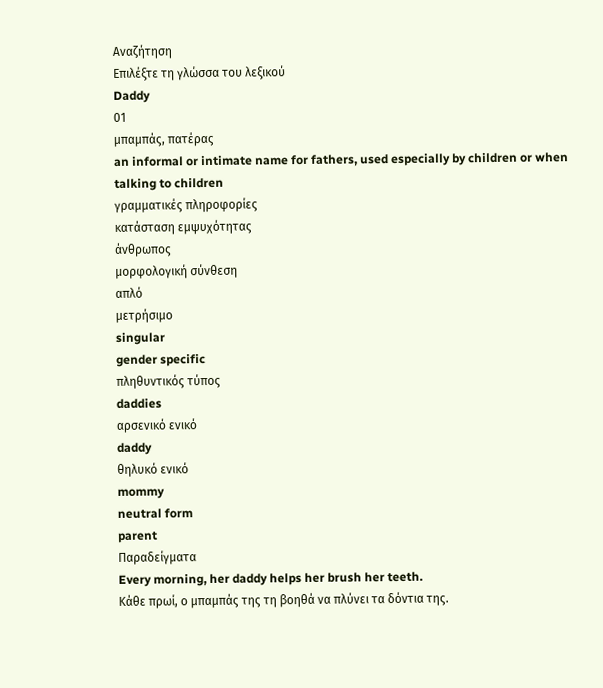Αναζήτηση
Επιλέξτε τη γλώσσα του λεξικού
Daddy
01
μπαμπάς, πατέρας
an informal or intimate name for fathers, used especially by children or when talking to children
γραμματικές πληροφορίες
κατάσταση εμψυχότητας
άνθρωπος
μορφολογική σύνθεση
απλό
μετρήσιμο
singular
gender specific
πληθυντικός τύπος
daddies
αρσενικό ενικό
daddy
θηλυκό ενικό
mommy
neutral form
parent
Παραδείγματα
Every morning, her daddy helps her brush her teeth.
Κάθε πρωί, ο μπαμπάς της τη βοηθά να πλύνει τα δόντια της.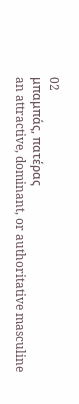02
μπαμπάς, πατέρας
an attractive, dominant, or authoritative masculine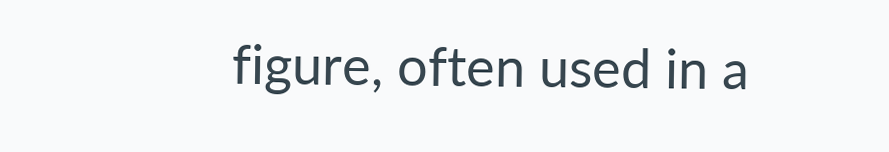figure, often used in a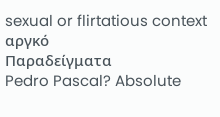sexual or flirtatious context
αργκό
Παραδείγματα
Pedro Pascal? Absolute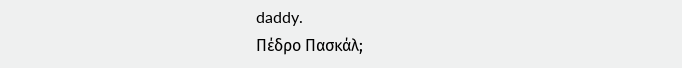daddy.
Πέδρο Πασκάλ;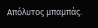Απόλυτος μπαμπάς.